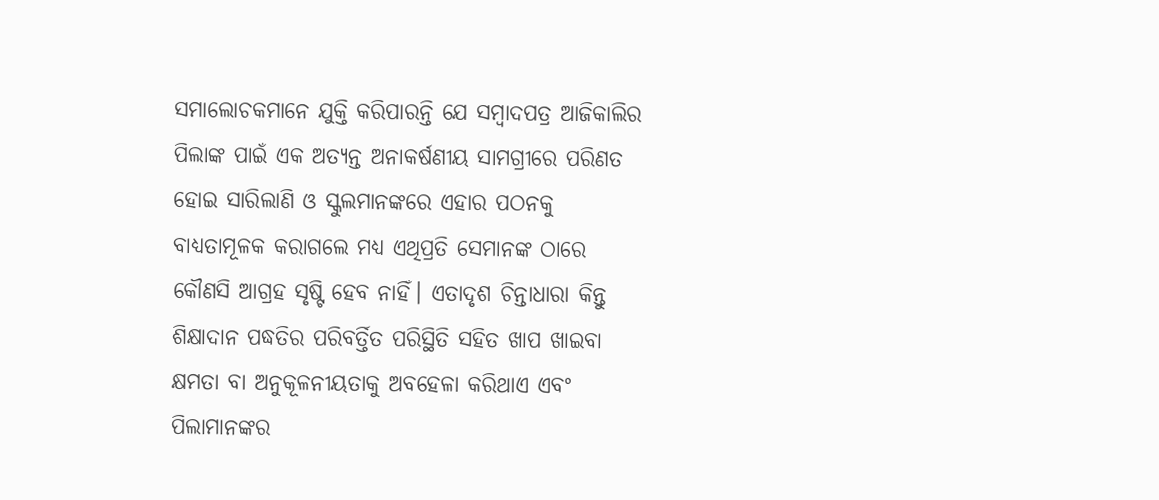ସମାଲୋଚକମାନେ ଯୁକ୍ତି କରିପାରନ୍ତି ଯେ ସମ୍ବାଦପତ୍ର ଆଜିକାଲିର ପିଲାଙ୍କ ପାଇଁ ଏକ ଅତ୍ୟନ୍ତ ଅନାକର୍ଷଣୀୟ ସାମଗ୍ରୀରେ ପରିଣତ ହୋଇ ସାରିଲାଣି ଓ ସ୍କୁଲମାନଙ୍କରେ ଏହାର ପଠନକୁ ବାଧ୍ୟତାମୂଳକ କରାଗଲେ ମଧ୍ୟ ଏଥିପ୍ରତି ସେମାନଙ୍କ ଠାରେ କୌଣସି ଆଗ୍ରହ ସୃଷ୍ଟି ହେବ ନାହିଁ। ଏତାଦୃଶ ଚିନ୍ତାଧାରା କିନ୍ତୁ ଶିକ୍ଷାଦାନ ପଦ୍ଧତିର ପରିବର୍ତ୍ତିତ ପରିସ୍ଥିତି ସହିତ ଖାପ ଖାଇବା କ୍ଷମତା ବା ଅନୁକୂଳନୀୟତାକୁ ଅବହେଳା କରିଥାଏ ଏବଂ ପିଲାମାନଙ୍କର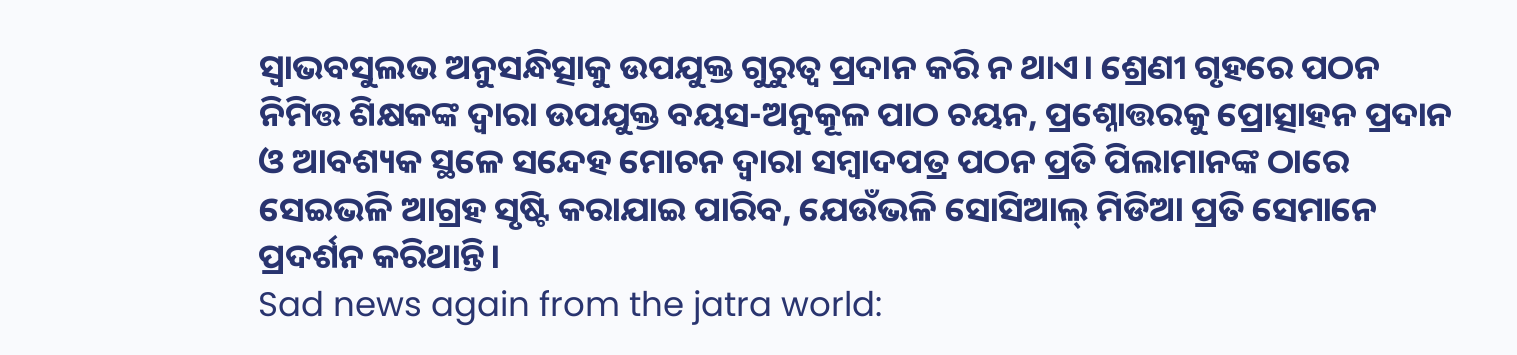ସ୍ବାଭବସୁଲଭ ଅନୁସନ୍ଧିତ୍ସାକୁ ଉପଯୁକ୍ତ ଗୁରୁତ୍ବ ପ୍ରଦାନ କରି ନ ଥାଏ। ଶ୍ରେଣୀ ଗୃହରେ ପଠନ ନିମିତ୍ତ ଶିକ୍ଷକଙ୍କ ଦ୍ବାରା ଉପଯୁକ୍ତ ବୟସ-ଅନୁକୂଳ ପାଠ ଚୟନ, ପ୍ରଶ୍ନୋତ୍ତରକୁ ପ୍ରୋତ୍ସାହନ ପ୍ରଦାନ ଓ ଆବଶ୍ୟକ ସ୍ଥଳେ ସନ୍ଦେହ ମୋଚନ ଦ୍ବାରା ସମ୍ବାଦପତ୍ର ପଠନ ପ୍ରତି ପିଲାମାନଙ୍କ ଠାରେ ସେଇଭଳି ଆଗ୍ରହ ସୃଷ୍ଟି କରାଯାଇ ପାରିବ, ଯେଉଁଭଳି ସୋସିଆଲ୍ ମିଡିଆ ପ୍ରତି ସେମାନେ ପ୍ରଦର୍ଶନ କରିଥାନ୍ତି।
Sad news again from the jatra world: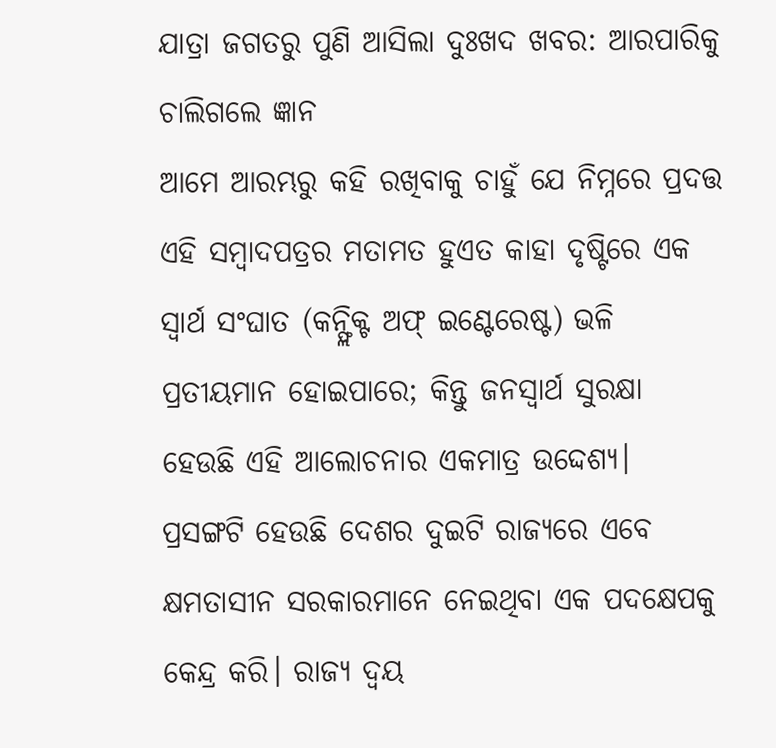ଯାତ୍ରା ଜଗତରୁ ପୁଣି ଆସିଲା ଦୁଃଖଦ ଖବର: ଆରପାରିକୁ ଚାଲିଗଲେ ଜ୍ଞାନ
ଆମେ ଆରମ୍ଭରୁ କହି ରଖିବାକୁ ଚାହୁଁ ଯେ ନିମ୍ନରେ ପ୍ରଦତ୍ତ ଏହି ସମ୍ବାଦପତ୍ରର ମତାମତ ହୁଏତ କାହା ଦୃଷ୍ଟିରେ ଏକ ସ୍ବାର୍ଥ ସଂଘାତ (କନ୍ଫ୍ଲିକ୍ଟ ଅଫ୍ ଇଣ୍ଟେରେଷ୍ଟ) ଭଳି ପ୍ରତୀୟମାନ ହୋଇପାରେ; କିନ୍ତୁ ଜନସ୍ବାର୍ଥ ସୁରକ୍ଷା ହେଉଛି ଏହି ଆଲୋଚନାର ଏକମାତ୍ର ଉଦ୍ଦେଶ୍ୟ।
ପ୍ରସଙ୍ଗଟି ହେଉଛି ଦେଶର ଦୁଇଟି ରାଜ୍ୟରେ ଏବେ କ୍ଷମତାସୀନ ସରକାରମାନେ ନେଇଥିବା ଏକ ପଦକ୍ଷେପକୁ କେନ୍ଦ୍ର କରି। ରାଜ୍ୟ ଦ୍ବୟ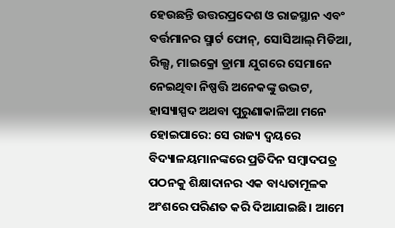ହେଉଛନ୍ତି ଉତ୍ତରପ୍ରଦେଶ ଓ ରାଜସ୍ଥାନ ଏବଂ ବର୍ତ୍ତମାନର ସ୍ମାର୍ଟ ଫୋନ୍, ସୋସିଆଲ୍ ମିଡିଆ, ରିଲ୍ସ, ମାଇକ୍ରୋ ଡ୍ରାମା ଯୁଗରେ ସେମାନେ ନେଇଥିବା ନିଷ୍ପତ୍ତି ଅନେକଙ୍କୁ ଉଦ୍ଭଟ, ହାସ୍ୟାସ୍ପଦ ଅଥବା ପୁରୁଣାକାଳିଆ ମନେ ହୋଇପାରେ: ସେ ରାଜ୍ୟ ଦ୍ବୟରେ ବିଦ୍ୟାଳୟମାନଙ୍କରେ ପ୍ରତିଦିନ ସମ୍ବାଦପତ୍ର ପଠନକୁ ଶିକ୍ଷାଦାନର ଏକ ବାଧ୍ୟତାମୂଳକ ଅଂଶରେ ପରିଣତ କରି ଦିଆଯାଇଛି। ଆମେ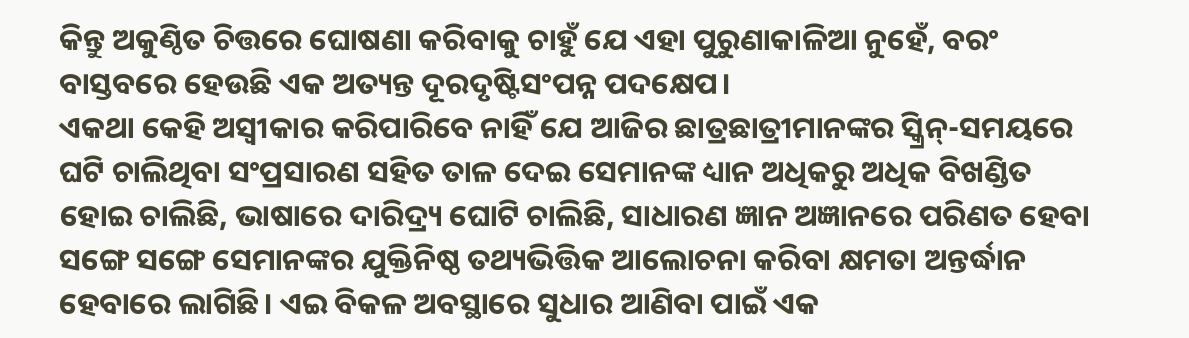କିନ୍ତୁ ଅକୁଣ୍ଠିତ ଚିତ୍ତରେ ଘୋଷଣା କରିବାକୁ ଚାହୁଁ ଯେ ଏହା ପୁରୁଣାକାଳିଆ ନୁହେଁ, ବରଂ ବାସ୍ତବରେ ହେଉଛି ଏକ ଅତ୍ୟନ୍ତ ଦୂରଦୃଷ୍ଟିସଂପନ୍ନ ପଦକ୍ଷେପ।
ଏକଥା କେହି ଅସ୍ବୀକାର କରିପାରିବେ ନାହିଁ ଯେ ଆଜିର ଛାତ୍ରଛାତ୍ରୀମାନଙ୍କର ସ୍କ୍ରିନ୍-ସମୟରେ ଘଟି ଚାଲିଥିବା ସଂପ୍ରସାରଣ ସହିତ ତାଳ ଦେଇ ସେମାନଙ୍କ ଧ୍ୟାନ ଅଧିକରୁ ଅଧିକ ବିଖଣ୍ଡିତ ହୋଇ ଚାଲିଛି, ଭାଷାରେ ଦାରିଦ୍ର୍ୟ ଘୋଟି ଚାଲିଛି, ସାଧାରଣ ଜ୍ଞାନ ଅଜ୍ଞାନରେ ପରିଣତ ହେବା ସଙ୍ଗେ ସଙ୍ଗେ ସେମାନଙ୍କର ଯୁକ୍ତିନିଷ୍ଠ ତଥ୍ୟଭିତ୍ତିକ ଆଲୋଚନା କରିବା କ୍ଷମତା ଅନ୍ତର୍ଦ୍ଧାନ ହେବାରେ ଲାଗିଛି। ଏଇ ବିକଳ ଅବସ୍ଥାରେ ସୁଧାର ଆଣିବା ପାଇଁ ଏକ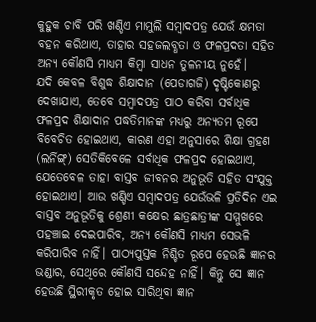କୁହୁକ ଚାବି ପରି ଖଣ୍ଡିଏ ମାମୁଲି ସମ୍ବାଦପତ୍ର ଯେଉଁ କ୍ଷମତା ବହନ କରିଥାଏ, ତାହାର ସହଜଲବ୍ଧତା ଓ ଫଳପ୍ରଦତା ସହିତ ଅନ୍ୟ କୌଣସି ମାଧ୍ୟମ କିମ୍ବା ସାଧନ ତୁଳନୀୟ ନୁହେଁ।
ଯଦି କେବଳ ବିଶୁଦ୍ଧ ଶିକ୍ଷାଦାନ (ପେଡାଗଜି) ଦୃଷ୍ଟିକୋଣରୁ ଦେଖାଯାଏ, ତେବେ ସମ୍ବାଦପତ୍ର ପାଠ କରିବା ସର୍ବାଧିକ ଫଳପ୍ରଦ ଶିକ୍ଷାଦାନ ପଦ୍ଧତିମାନଙ୍କ ମଧ୍ୟରୁ ଅନ୍ୟତମ ରୂପେ ବିବେଚିତ ହୋଇଥାଏ, କାରଣ ଏହା ଅନୁସାରେ ଶିକ୍ଷା ଗ୍ରହଣ (ଲର୍ନିଙ୍ଗ୍) ସେତିକିବେଳେ ସର୍ବାଧିକ ଫଳପ୍ରଦ ହୋଇଥାଏ, ଯେତେବେଳ ତାହା ବାସ୍ତବ ଜୀବନର ଅନୁଭୂତି ସହିତ ସଂଯୁକ୍ତ ହୋଇଥାଏ। ଆଉ ଖଣ୍ଡିଏ ସମ୍ବାଦପତ୍ର ଯେଉଁଭଳି ପ୍ରତିଦିନ ଏଇ ବାସ୍ତବ ଅନୁଭୂତିକୁ ଶ୍ରେଣୀ କକ୍ଷେର ଛାତ୍ରଛାତ୍ରୀଙ୍କ ସମ୍ମୁଖରେ ପହଞ୍ଚାଇ ଦେଇପାରିବ, ଅନ୍ୟ କୌଣସି ମାଧ୍ୟମ ସେଭଳି କରିପାରିବ ନାହିଁ। ପାଠ୍ୟପୁସ୍ତକ ନିଶ୍ଚିତ ରୂପେ ହେଉଛି ଜ୍ଞାନର ଭଣ୍ଡାର, ସେଥିରେ କୌଣସି ସନ୍ଦେହ ନାହିଁ। କିନ୍ତୁ ସେ ଜ୍ଞାନ ହେଉଛି ସ୍ଥିରୀକୃତ ହୋଇ ସାରିଥିବା ଜ୍ଞାନ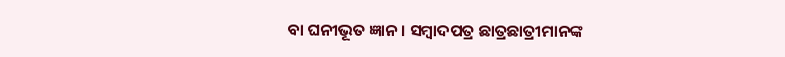ବା ଘନୀଭୂତ ଜ୍ଞାନ। ସମ୍ବାଦପତ୍ର ଛାତ୍ରଛାତ୍ରୀମାନଙ୍କ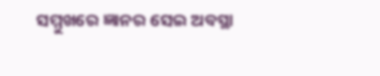ସମ୍ମୁଖରେ ଜ୍ଞାନର ସେଇ ଅବସ୍ଥା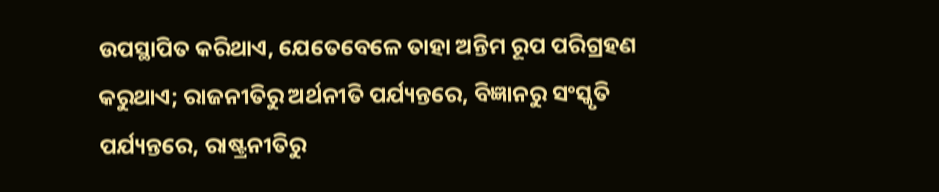ଉପସ୍ଥାପିତ କରିଥାଏ, ଯେତେବେଳେ ତାହା ଅନ୍ତିମ ରୂପ ପରିଗ୍ରହଣ କରୁଥାଏ; ରାଜନୀତିରୁ ଅର୍ଥନୀତି ପର୍ଯ୍ୟନ୍ତରେ, ବିଜ୍ଞାନରୁ ସଂସ୍କୃତି ପର୍ଯ୍ୟନ୍ତରେ, ରାଷ୍ଟ୍ରନୀତିରୁ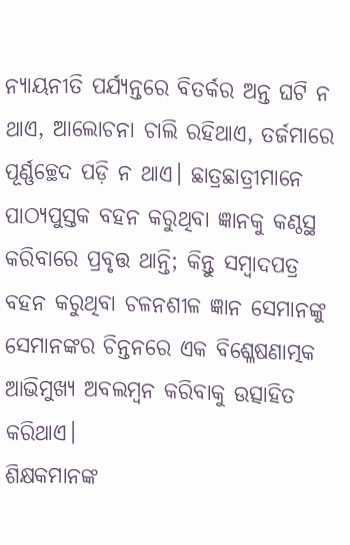ନ୍ୟାୟନୀତି ପର୍ଯ୍ୟନ୍ତରେ ବିତର୍କର ଅନ୍ତ ଘଟି ନ ଥାଏ, ଆଲୋଚନା ଚାଲି ରହିଥାଏ, ତର୍ଜମାରେ ପୂର୍ଣ୍ଣଚ୍ଛେଦ ପଡ଼ି ନ ଥାଏ। ଛାତ୍ରଛାତ୍ରୀମାନେ ପାଠ୍ୟପୁସ୍ତକ ବହନ କରୁଥିବା ଜ୍ଞାନକୁ କଣ୍ଠସ୍ଥ କରିବାରେ ପ୍ରବୃତ୍ତ ଥାନ୍ତି; କିନ୍ତୁ ସମ୍ବାଦପତ୍ର ବହନ କରୁଥିବା ଚଳନଶୀଳ ଜ୍ଞାନ ସେମାନଙ୍କୁ ସେମାନଙ୍କର ଚିନ୍ତନରେ ଏକ ବିଶ୍ଳେଷଣାତ୍ମକ ଆଭିମୁଖ୍ୟ ଅବଲମ୍ବନ କରିବାକୁ ଉତ୍ସାହିତ କରିଥାଏ।
ଶିକ୍ଷକମାନଙ୍କ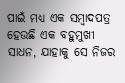ପାଇଁ ମଧ୍ୟ ଏକ ସମ୍ବାଦପତ୍ର ହେଉଛି ଏକ ବହୁମୁଖୀ ସାଧନ, ଯାହାକୁ ସେ ନିଜର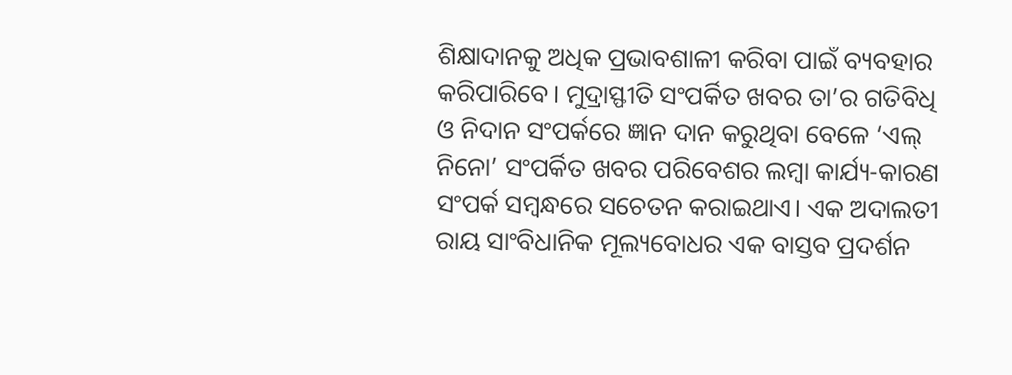ଶିକ୍ଷାଦାନକୁ ଅଧିକ ପ୍ରଭାବଶାଳୀ କରିବା ପାଇଁ ବ୍ୟବହାର କରିପାରିବେ। ମୁଦ୍ରାସ୍ଫୀତି ସଂପର୍କିତ ଖବର ତା’ର ଗତିବିଧି ଓ ନିଦାନ ସଂପର୍କରେ ଜ୍ଞାନ ଦାନ କରୁଥିବା ବେଳେ ‘ଏଲ୍ ନିନୋ’ ସଂପର୍କିତ ଖବର ପରିବେଶର ଲମ୍ବା କାର୍ଯ୍ୟ-କାରଣ ସଂପର୍କ ସମ୍ବନ୍ଧରେ ସଚେତନ କରାଇଥାଏ। ଏକ ଅଦାଲତୀ ରାୟ ସାଂବିଧାନିକ ମୂଲ୍ୟବୋଧର ଏକ ବାସ୍ତବ ପ୍ରଦର୍ଶନ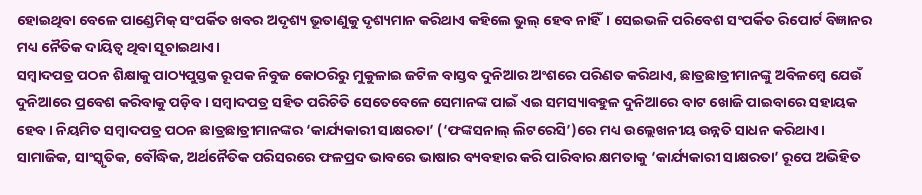ହୋଇଥିବା ବେଳେ ପାଣ୍ଡେମିକ୍ ସଂପର୍କିତ ଖବର ଅଦୃଶ୍ୟ ଭୂତାଣୁକୁ ଦୃଶ୍ୟମାନ କରିଥାଏ କହିଲେ ଭୁଲ୍ ହେବ ନାହିଁ। ସେଇଭଳି ପରିବେଶ ସଂପର୍କିତ ରିପୋର୍ଟ ବିଜ୍ଞାନର ମଧ୍ୟ ନୈତିକ ଦାୟିତ୍ବ ଥିବା ସୂଚାଇଥାଏ।
ସମ୍ବାଦପତ୍ର ପଠନ ଶିକ୍ଷାକୁ ପାଠ୍ୟପୁସ୍ତକ ରୂପକ ନିବୁଜ କୋଠରିରୁ ମୁକୁଳାଇ ଜଟିଳ ବାସ୍ତବ ଦୁନିଆର ଅଂଶରେ ପରିଣତ କରିଥାଏ, ଛାତ୍ରଛାତ୍ରୀମାନଙ୍କୁ ଅବିଳମ୍ବେ ଯେଉଁ ଦୁନିଆରେ ପ୍ରବେଶ କରିବାକୁ ପଡ଼ିବ। ସମ୍ବାଦପତ୍ର ସହିତ ପରିଚିତି ସେତେବେଳେ ସେମାନଙ୍କ ପାଇଁ ଏଇ ସମସ୍ୟାବହୁଳ ଦୁନିଆରେ ବାଟ ଖୋଜି ପାଇବାରେ ସହାୟକ ହେବ। ନିୟମିତ ସମ୍ବାଦପତ୍ର ପଠନ ଛାତ୍ରଛାତ୍ରୀମାନଙ୍କର ‘କାର୍ଯ୍ୟକାରୀ ସାକ୍ଷରତା’ (‘ଫଙ୍କସନାଲ୍ ଲିଟରେସି’)ରେ ମଧ୍ୟ ଉଲ୍ଲେଖନୀୟ ଉନ୍ନତି ସାଧନ କରିଥାଏ। ସାମାଜିକ, ସାଂସ୍କୃତିକ, ବୌଦ୍ଧିକ, ଅର୍ଥନୈତିକ ପରିସରରେ ଫଳପ୍ରଦ ଭାବରେ ଭାଷାର ବ୍ୟବହାର କରି ପାରିବାର କ୍ଷମତାକୁ ‘କାର୍ଯ୍ୟକାରୀ ସାକ୍ଷରତା’ ରୂପେ ଅଭିହିତ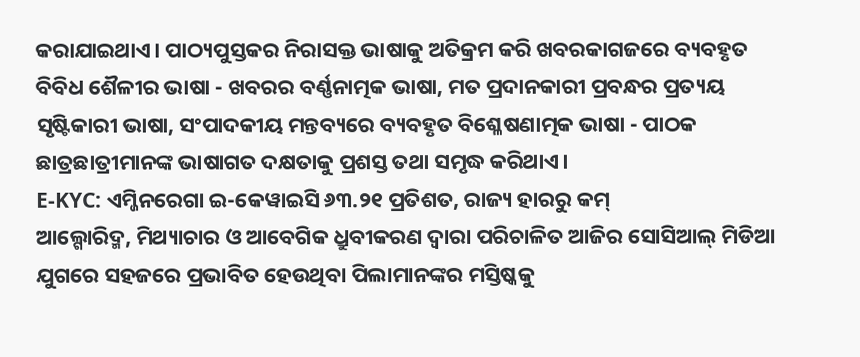କରାଯାଇଥାଏ। ପାଠ୍ୟପୁସ୍ତକର ନିରାସକ୍ତ ଭାଷାକୁ ଅତିକ୍ରମ କରି ଖବରକାଗଜରେ ବ୍ୟବହୃତ ବିବିଧ ଶୈଳୀର ଭାଷା - ଖବରର ବର୍ଣ୍ଣନାତ୍ମକ ଭାଷା, ମତ ପ୍ରଦାନକାରୀ ପ୍ରବନ୍ଧର ପ୍ରତ୍ୟୟ ସୃଷ୍ଟିକାରୀ ଭାଷା, ସଂପାଦକୀୟ ମନ୍ତବ୍ୟରେ ବ୍ୟବହୃତ ବିଶ୍ଳେଷଣାତ୍ମକ ଭାଷା - ପାଠକ ଛାତ୍ରଛାତ୍ରୀମାନଙ୍କ ଭାଷାଗତ ଦକ୍ଷତାକୁ ପ୍ରଶସ୍ତ ତଥା ସମୃଦ୍ଧ କରିଥାଏ।
E-KYC: ଏମ୍ଜିନରେଗା ଇ-କେୱାଇସି ୬୩.୨୧ ପ୍ରତିଶତ, ରାଜ୍ୟ ହାରରୁ କମ୍
ଆଲ୍ଗୋରିଦ୍ମ, ମିଥ୍ୟାଚାର ଓ ଆବେଗିକ ଧ୍ରୁବୀକରଣ ଦ୍ବାରା ପରିଚାଳିତ ଆଜିର ସୋସିଆଲ୍ ମିଡିଆ ଯୁଗରେ ସହଜରେ ପ୍ରଭାବିତ ହେଉଥିବା ପିଲାମାନଙ୍କର ମସ୍ତିଷ୍କକୁ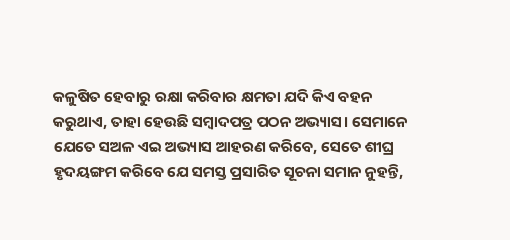କଳୁଷିତ ହେବାରୁ ରକ୍ଷା କରିବାର କ୍ଷମତା ଯଦି କିଏ ବହନ କରୁଥାଏ, ତାହା ହେଉଛି ସମ୍ବାଦପତ୍ର ପଠନ ଅଭ୍ୟାସ। ସେମାନେ ଯେତେ ସଅଳ ଏଇ ଅଭ୍ୟାସ ଆହରଣ କରିବେ, ସେତେ ଶୀଘ୍ର ହୃଦୟଙ୍ଗମ କରିବେ ଯେ ସମସ୍ତ ପ୍ରସାରିତ ସୂଚନା ସମାନ ନୁହନ୍ତି,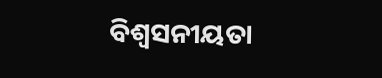ବିଶ୍ବସନୀୟତା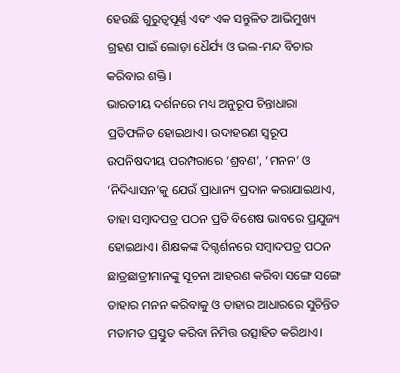ହେଉଛି ଗୁରୁତ୍ବପୂର୍ଣ୍ଣ ଏବଂ ଏକ ସନ୍ତୁଳିତ ଆଭିମୁଖ୍ୟ ଗ୍ରହଣ ପାଇଁ ଲୋଡ଼ା ଧୈର୍ଯ୍ୟ ଓ ଭଲ-ମନ୍ଦ ବିଚାର କରିବାର ଶକ୍ତି।
ଭାରତୀୟ ଦର୍ଶନରେ ମଧ୍ୟ ଅନୁରୂପ ଚିନ୍ତାଧାରା ପ୍ରତିଫଳିତ ହୋଇଥାଏ। ଉଦାହରଣ ସ୍ବରୂପ ଉପନିଷଦୀୟ ପରମ୍ପରାରେ ‘ଶ୍ରବଣ’, ‘ମନନ’ ଓ ‘ନିଦିଧ୍ୟାସନ’କୁ ଯେଉଁ ପ୍ରାଧାନ୍ୟ ପ୍ରଦାନ କରାଯାଇଥାଏ, ତାହା ସମ୍ବାଦପତ୍ର ପଠନ ପ୍ରତି ବିଶେଷ ଭାବରେ ପ୍ରଯୁଜ୍ୟ ହୋଇଥାଏ। ଶିକ୍ଷକଙ୍କ ଦିଗ୍ଦର୍ଶନରେ ସମ୍ବାଦପତ୍ର ପଠନ ଛାତ୍ରଛାତ୍ରୀମାନଙ୍କୁ ସୂଚନା ଆହରଣ କରିବା ସଙ୍ଗେ ସଙ୍ଗେ ତାହାର ମନନ କରିବାକୁ ଓ ତାହାର ଆଧାରରେ ସୁଚିନ୍ତିତ ମତାମତ ପ୍ରସ୍ତୁତ କରିବା ନିମିତ୍ତ ଉତ୍ସାହିତ କରିଥାଏ।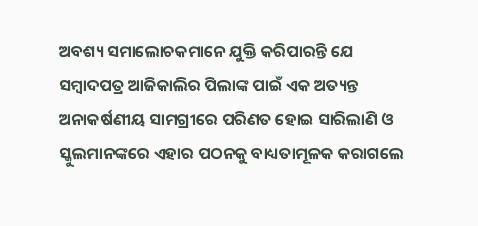ଅବଶ୍ୟ ସମାଲୋଚକମାନେ ଯୁକ୍ତି କରିପାରନ୍ତି ଯେ ସମ୍ବାଦପତ୍ର ଆଜିକାଲିର ପିଲାଙ୍କ ପାଇଁ ଏକ ଅତ୍ୟନ୍ତ ଅନାକର୍ଷଣୀୟ ସାମଗ୍ରୀରେ ପରିଣତ ହୋଇ ସାରିଲାଣି ଓ ସ୍କୁଲମାନଙ୍କରେ ଏହାର ପଠନକୁ ବାଧ୍ୟତାମୂଳକ କରାଗଲେ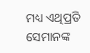ମଧ୍ୟ ଏଥିପ୍ରତି ସେମାନଙ୍କ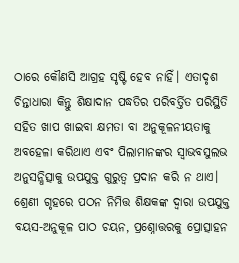ଠାରେ କୌଣସି ଆଗ୍ରହ ସୃଷ୍ଟି ହେବ ନାହିଁ। ଏତାଦୃଶ ଚିନ୍ତାଧାରା କିନ୍ତୁ ଶିକ୍ଷାଦାନ ପଦ୍ଧତିର ପରିବର୍ତ୍ତିତ ପରିସ୍ଥିତି ସହିତ ଖାପ ଖାଇବା କ୍ଷମତା ବା ଅନୁକୂଳନୀୟତାକୁ ଅବହେଳା କରିଥାଏ ଏବଂ ପିଲାମାନଙ୍କର ସ୍ବାଭବସୁଲଭ ଅନୁସନ୍ଧିତ୍ସାକୁ ଉପଯୁକ୍ତ ଗୁରୁତ୍ବ ପ୍ରଦାନ କରି ନ ଥାଏ। ଶ୍ରେଣୀ ଗୃହରେ ପଠନ ନିମିତ୍ତ ଶିକ୍ଷକଙ୍କ ଦ୍ବାରା ଉପଯୁକ୍ତ ବୟସ-ଅନୁକୂଳ ପାଠ ଚୟନ, ପ୍ରଶ୍ନୋତ୍ତରକୁ ପ୍ରୋତ୍ସାହନ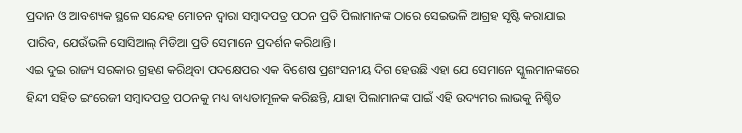ପ୍ରଦାନ ଓ ଆବଶ୍ୟକ ସ୍ଥଳେ ସନ୍ଦେହ ମୋଚନ ଦ୍ବାରା ସମ୍ବାଦପତ୍ର ପଠନ ପ୍ରତି ପିଲାମାନଙ୍କ ଠାରେ ସେଇଭଳି ଆଗ୍ରହ ସୃଷ୍ଟି କରାଯାଇ ପାରିବ, ଯେଉଁଭଳି ସୋସିଆଲ୍ ମିଡିଆ ପ୍ରତି ସେମାନେ ପ୍ରଦର୍ଶନ କରିଥାନ୍ତି।
ଏଇ ଦୁଇ ରାଜ୍ୟ ସରକାର ଗ୍ରହଣ କରିଥିବା ପଦକ୍ଷେପର ଏକ ବିଶେଷ ପ୍ରଶଂସନୀୟ ଦିଗ ହେଉଛି ଏହା ଯେ ସେମାନେ ସ୍କୁଲମାନଙ୍କରେ ହିନ୍ଦୀ ସହିତ ଇଂରେଜୀ ସମ୍ବାଦପତ୍ର ପଠନକୁ ମଧ୍ୟ ବାଧ୍ୟତାମୂଳକ କରିଛନ୍ତି, ଯାହା ପିଲାମାନଙ୍କ ପାଇଁ ଏହି ଉଦ୍ୟମର ଲାଭକୁ ନିଶ୍ଚିତ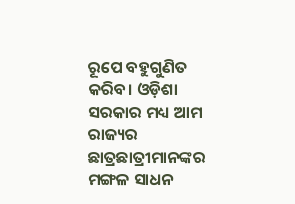ରୂପେ ବହୁଗୁଣିତ କରିବ। ଓଡ଼ିଶା ସରକାର ମଧ୍ୟ ଆମ ରାଜ୍ୟର ଛାତ୍ରଛାତ୍ରୀମାନଙ୍କର ମଙ୍ଗଳ ସାଧନ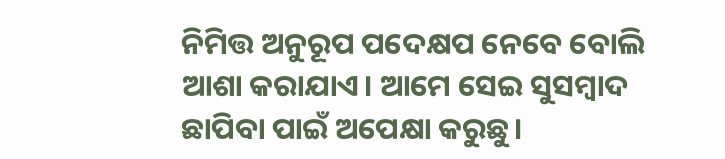ନିମିତ୍ତ ଅନୁରୂପ ପଦେକ୍ଷପ ନେବେ ବୋଲି ଆଶା କରାଯାଏ। ଆମେ ସେଇ ସୁସମ୍ବାଦ ଛାପିବା ପାଇଁ ଅପେକ୍ଷା କରୁଛୁ।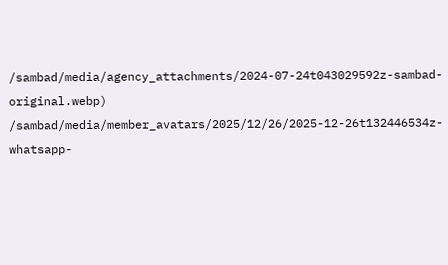/sambad/media/agency_attachments/2024-07-24t043029592z-sambad-original.webp)
/sambad/media/member_avatars/2025/12/26/2025-12-26t132446534z-whatsapp-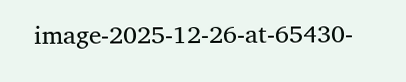image-2025-12-26-at-65430-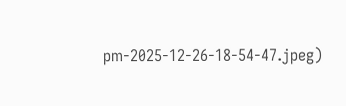pm-2025-12-26-18-54-47.jpeg)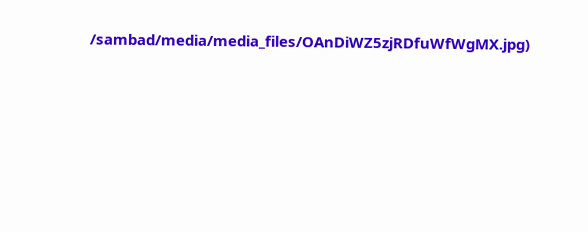/sambad/media/media_files/OAnDiWZ5zjRDfuWfWgMX.jpg)